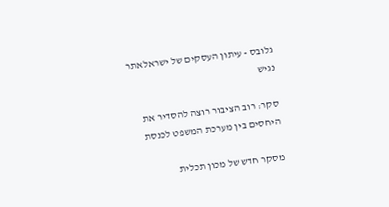גלובס - עיתון העסקים של ישראלאתר נגיש

סקר: רוב הציבור רוצה להסדיר את היחסים בין מערכת המשפט לכנסת

מסקר חדש של מכון תכלית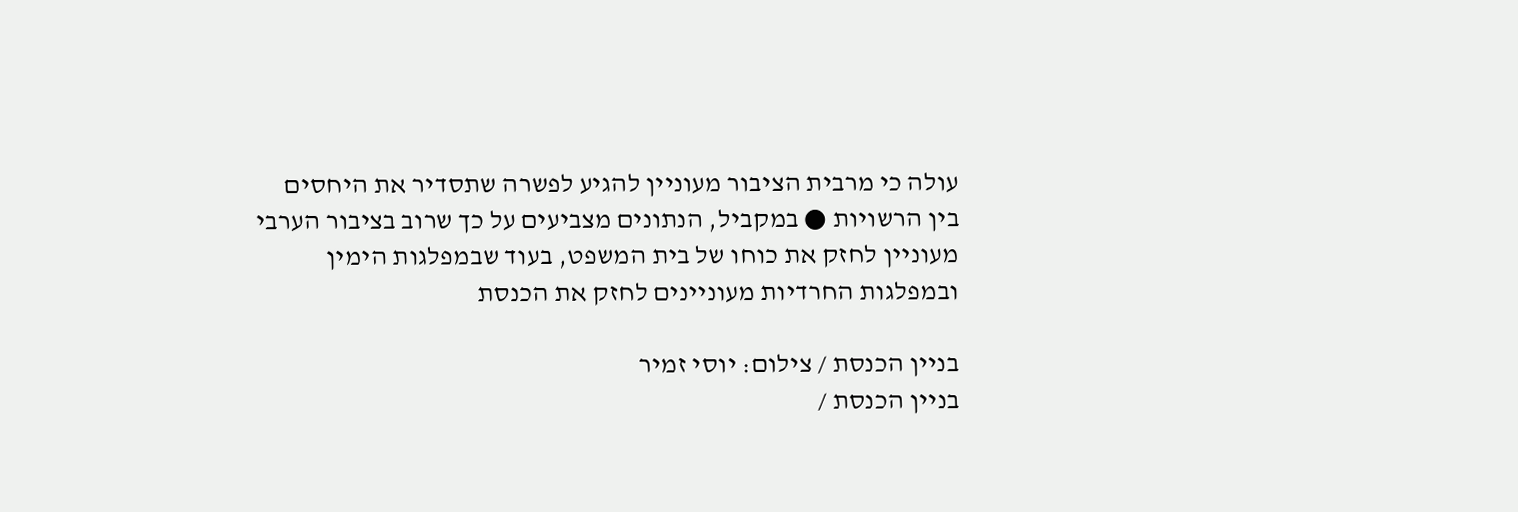עולה כי מרבית הציבור מעוניין להגיע לפשרה שתסדיר את היחסים בין הרשויות ● במקביל, הנתונים מצביעים על כך שרוב בציבור הערבי מעוניין לחזק את כוחו של בית המשפט, בעוד שבמפלגות הימין ובמפלגות החרדיות מעוניינים לחזק את הכנסת

בניין הכנסת / צילום: יוסי זמיר
בניין הכנסת /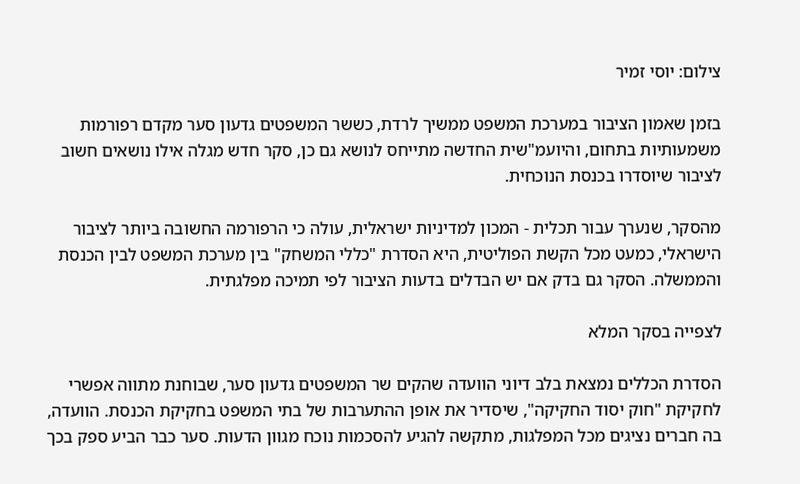צילום: יוסי זמיר

בזמן שאמון הציבור במערכת המשפט ממשיך לרדת, כששר המשפטים גדעון סער מקדם רפורמות משמעותיות בתחום, והיועמ"שית החדשה מתייחס לנושא גם כן, סקר חדש מגלה אילו נושאים חשוב לציבור שיוסדרו בכנסת הנוכחית.

מהסקר, שנערך עבור תכלית - המכון למדיניות ישראלית, עולה כי הרפורמה החשובה ביותר לציבור הישראלי, כמעט מכל הקשת הפוליטית, היא הסדרת "כללי המשחק" בין מערכת המשפט לבין הכנסת והממשלה. הסקר גם בדק אם יש הבדלים בדעות הציבור לפי תמיכה מפלגתית.

לצפייה בסקר המלא

הסדרת הכללים נמצאת בלב דיוני הוועדה שהקים שר המשפטים גדעון סער, שבוחנת מתווה אפשרי לחקיקת "חוק יסוד החקיקה", שיסדיר את אופן ההתערבות של בתי המשפט בחקיקת הכנסת. הוועדה, בה חברים נציגים מכל המפלגות, מתקשה להגיע להסכמות נוכח מגוון הדעות. סער כבר הביע ספק בכך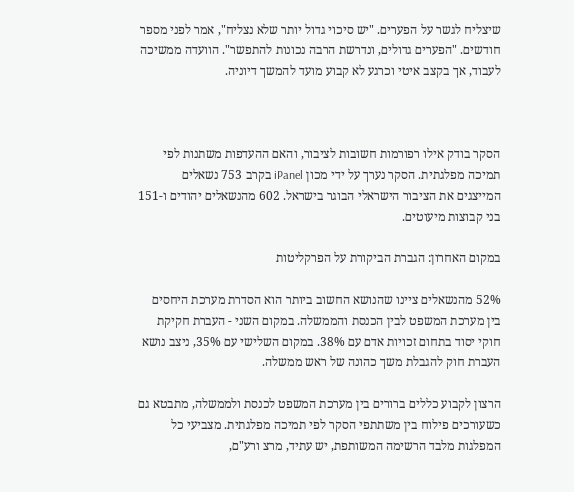שיצליח לגשר על הפערים. "יש סיכוי גדול יותר שלא נצליח", אמר לפני מספר חודשים. "הפערים גדולים, ונדרשת הרבה נכונות להתפשר". הוועדה ממשיכה לעבוד, אך בקצב איטי וכרגע לא קבוע מועד להמשך דיוניה.



הסקר בודק אילו רפורמות חשובות לציבור, והאם ההעדפות משתנות לפי תמיכה מפלגתית. הסקר נערך על ידי מכון iPanel בקרב 753 נשאלים המייצגים את הציבור הישראלי הבוגר בישראל. 602 מהנשאלים יהודים ו-151 בני קבוצות מיעוטים.

במקום האחרון: הגברת הביקורת על הפרקליטות

52% מהנשאלים ציינו שהנושא החשוב ביותר הוא הסדרת מערכת היחסים בין מערכת המשפט לבין הכנסת והממשלה. במקום השני - העברת חקיקת חוקי יסוד בתחום זכויות אדם עם 38%. במקום השלישי עם 35%, ניצב נושא העברת חוק להגבלת משך כהונה של ראש ממשלה.

הרצון לקבוע כללים ברורים בין מערכת המשפט לכנסת ולממשלה, מתבטא גם כשעורכים פילוח בין משתתפי הסקר לפי תמיכה מפלגתית. מצביעי כל המפלגות מלבד הרשימה המשותפת, יש עתיד, מרצ ורע"ם,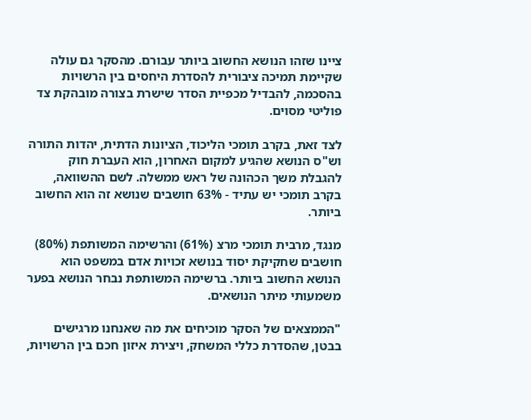ציינו שזהו הנושא החשוב ביותר עבורם. מהסקר גם עולה שקיימת תמיכה ציבורית להסדרת היחסים בין הרשויות בהסכמה, להבדיל מכפיית הסדר שישרת בצורה מובהקת צד פוליטי מסוים.

לצד זאת, בקרב תומכי הליכוד, הציונות הדתית, יהדות התורה וש"ס הנושא שהגיע למקום האחרון, הוא העברת חוק להגבלת משך הכהונה של ראש ממשלה. לשם ההשוואה, בקרב תומכי יש עתיד - 63% חושבים שנושא זה הוא החשוב ביותר.

מנגד, מרבית תומכי מרצ (61%) והרשימה המשותפת (80%) חושבים שחקיקת יסוד בנושא זכויות אדם במשפט הוא הנושא החשוב ביותר. ברשימה המשותפת נבחר הנושא בפער משמעותי מיתר הנושאים.

"הממצאים של הסקר מוכיחים את מה שאנחנו מרגישים בבטן, שהסדרת כללי המשחק, ויצירת איזון חכם בין הרשויות,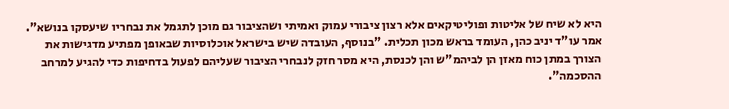היא לא שיח של אליטות ופוליטיקאים אלא רצון ציבורי עמוק ואמיתי ושהציבור גם מוכן לתגמל את נבחריו שיעסקו בנושא". אמר עו"ד יניב כהן, העומד בראש מכון תכלית. "בנוסף, העובדה שיש בישראל אוכלוסיות שבאופן מפתיע מדגישות את הצורך במתן כוח מאזן הן לביהמ"ש והן לכנסת, היא מסר חזק לנבחרי הציבור שעליהם לפעול בדחיפות כדי להגיע למרחב ההסכמה".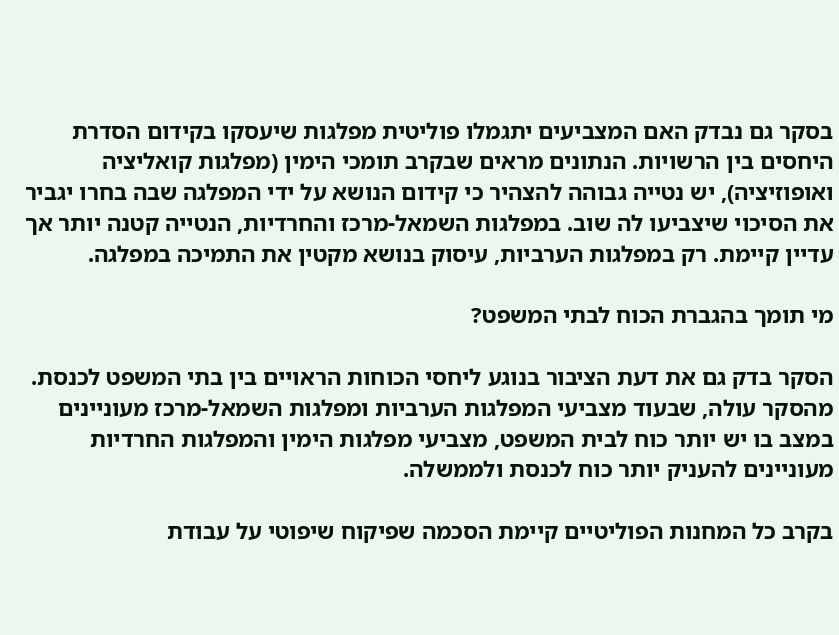בסקר גם נבדק האם המצביעים יתגמלו פוליטית מפלגות שיעסקו בקידום הסדרת היחסים בין הרשויות. הנתונים מראים שבקרב תומכי הימין (מפלגות קואליציה ואופוזיציה), יש נטייה גבוהה להצהיר כי קידום הנושא על ידי המפלגה שבה בחרו יגביר את הסיכוי שיצביעו לה שוב. במפלגות השמאל-מרכז והחרדיות, הנטייה קטנה יותר אך עדיין קיימת. רק במפלגות הערביות, עיסוק בנושא מקטין את התמיכה במפלגה.

מי תומך בהגברת הכוח לבתי המשפט?

הסקר בדק גם את דעת הציבור בנוגע ליחסי הכוחות הראויים בין בתי המשפט לכנסת. מהסקר עולה, שבעוד מצביעי המפלגות הערביות ומפלגות השמאל-מרכז מעוניינים במצב בו יש יותר כוח לבית המשפט, מצביעי מפלגות הימין והמפלגות החרדיות מעוניינים להעניק יותר כוח לכנסת ולממשלה.

בקרב כל המחנות הפוליטיים קיימת הסכמה שפיקוח שיפוטי על עבודת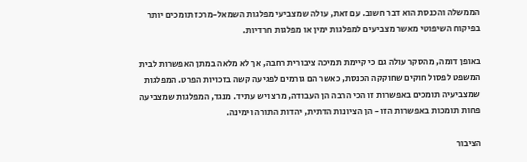הממשלה והכנסת הוא דבר חשוב. עם זאת, עולה שמצביעי מפלגות השמאל-מרכז תומכים יותר בפיקוח השיפוטי מאשר מצביעים למפלגות ימין או מפלגות חרדיות.

באופן דומה, מהסקר עולה גם כי קיימת תמיכה ציבורית רחבה, אך לא מלאה במתן האפשרות לבית המשפט לפסול חוקים שחוקקה הכנסת, כאשר הם גורמים לפגיעה קשה בזכויות הפרט. המפלגות שמצביעיה תומכים באפשרות זו הכי הרבה הן העבודה, מרצ ויש עתיד. מנגד, המפלגות שמצביעה פחות תומכות באפשרות הזו - הן הציונות הדתית, יהדות התורה וימינה.

הציבור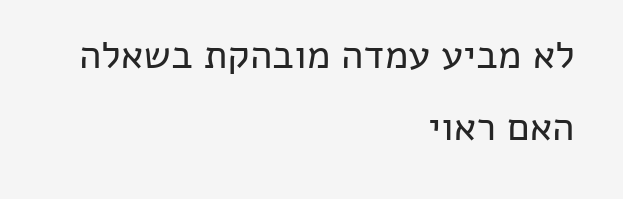לא מביע עמדה מובהקת בשאלה האם ראוי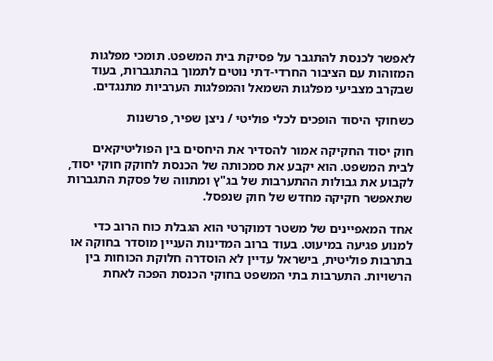לאפשר לכנסת להתגבר על פסיקת בית המשפט. תומכי מפלגות המזוהות עם הציבור החרדי-דתי נוטים לתמוך בהתגברות, בעוד שבקרב מצביעי מפלגות השמאל והמפלגות הערביות מתנגדים.

כשחוקי היסוד הופכים לכלי פוליטי / ניצן שפיר, פרשנות

חוק יסוד החקיקה אמור להסדיר את היחסים בין הפוליטיקאים לבית המשפט. הוא יקבע את סמכותה של הכנסת לחוקק חוקי יסוד, לקבוע את גבולות ההתערבות של בג"ץ ומתווה של פסקת התגברות שתאפשר חקיקה מחדש של חוק שנפסל.

אחד המאפיינים של משטר דמוקרטי הוא הגבלת כוח הרוב כדי למנוע פגיעה במיעוט. בעוד ברוב המדינות העניין מוסדר בחוקה או בתרבות פוליטית, בישראל עדיין לא הוסדרה חלוקת הכוחות בין הרשויות. התערבות בתי המשפט בחוקי הכנסת הפכה לאחת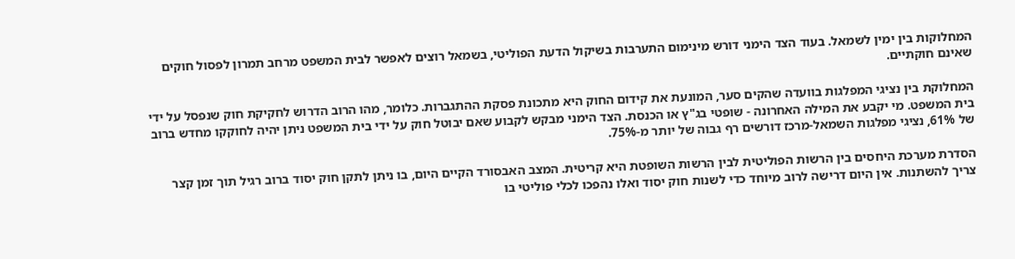המחלוקות בין ימין לשמאל. בעוד הצד הימני דורש מינימום התערבות בשיקול הדעת הפוליטי, בשמאל רוצים לאפשר לבית המשפט מרחב תמרון לפסול חוקים שאינם חוקתיים.

המחלוקת בין נציגי המפלגות בוועדה שהקים סער, המונעת את קידום החוק היא מתכונת פסקת ההתגברות. כלומר, מהו הרוב הדרוש לחקיקת חוק שנפסל על ידי בית המשפט. מי יקבע את המילה האחרונה - שופטי בג"ץ או הכנסת. הצד הימני מבקש לקבוע שאם יבוטל חוק על ידי בית המשפט ניתן יהיה לחוקקו מחדש ברוב של 61%, נציגי מפלגות השמאל-מרכז דורשים רף גבוה של יותר מ-75%.

הסדרת מערכת היחסים בין הרשות הפוליטית לבין הרשות השופטת היא קריטית. המצב האבסורד הקיים היום, בו ניתן לתקן חוק יסוד ברוב רגיל תוך זמן קצר צריך להשתנות. אין היום דרישה לרוב מיוחד כדי לשנות חוק יסוד ואלו נהפכו לכלי פוליטי בו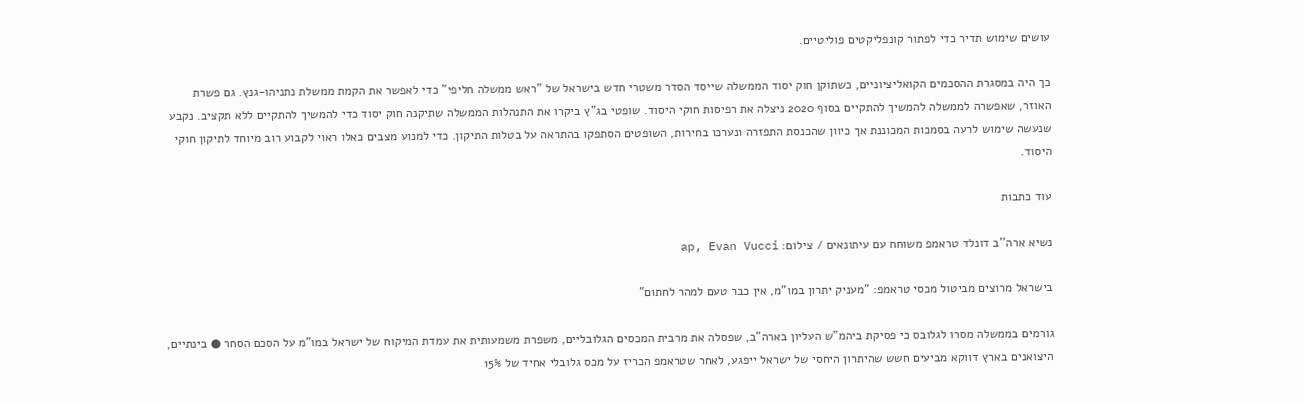עושים שימוש תדיר כדי לפתור קונפליקטים פוליטיים.

כך היה במסגרת ההסכמים הקואליציוניים, כשתוקן חוק יסוד הממשלה שייסד הסדר משטרי חדש בישראל של "ראש ממשלה חליפי" כדי לאפשר את הקמת ממשלת נתניהו-גנץ. גם פשרת האוזר, שאפשרה לממשלה להמשיך להתקיים בסוף 2020 ניצלה את רפיסות חוקי היסוד. שופטי בג"ץ ביקרו את התנהלות הממשלה שתיקנה חוק יסוד כדי להמשיך להתקיים ללא תקציב. נקבע שנעשה שימוש לרעה בסמכות המכוננת אך כיוון שהכנסת התפזרה ונערכו בחירות, השופטים הסתפקו בהתראה על בטלות התיקון. כדי למנוע מצבים כאלו ראוי לקבוע רוב מיוחד לתיקון חוקי היסוד.

עוד כתבות

נשיא ארה''ב דונלד טראמפ משוחח עם עיתונאים / צילום: ap, Evan Vucci

בישראל מרוצים מביטול מכסי טראמפ: "מעניק יתרון במו"מ, אין כבר טעם למהר לחתום"

גורמים בממשלה מסרו לגלובס כי פסיקת ביהמ"ש העליון בארה"ב, שפסלה את מרבית המכסים הגלובליים, משפרת משמעותית את עמדת המיקוח של ישראל במו"מ על הסכם הסחר ● בינתיים, היצואנים בארץ דווקא מביעים חשש שהיתרון היחסי של ישראל ייפגע, לאחר שטראמפ הכריז על מכס גלובלי אחיד של 15%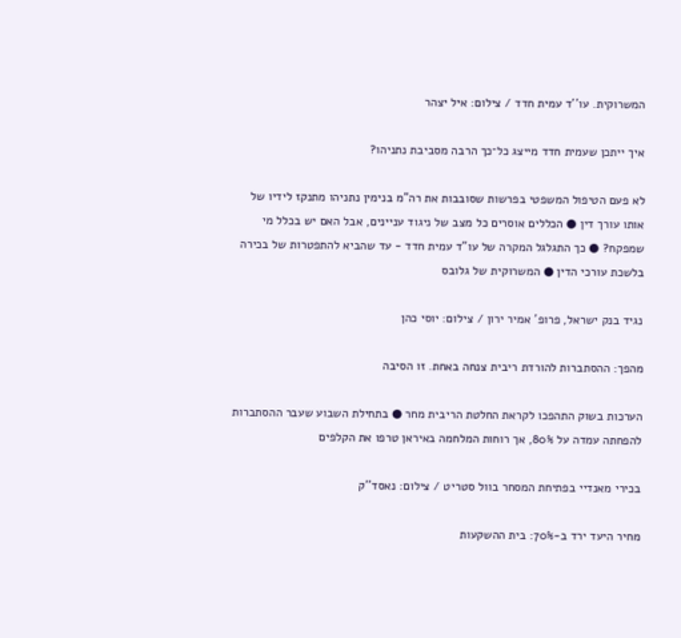המשרוקית. עו''ד עמית חדד / צילום: איל יצהר

איך ייתכן שעמית חדד מייצג כל־כך הרבה מסביבת נתניהו?

לא פעם הטיפול המשפטי בפרשות שסובבות את רה"מ בנימין נתניהו מתנקז לידיו של אותו עורך דין ● הכללים אוסרים כל מצב של ניגוד עניינים, אבל האם יש בכלל מי שמפקח? ● כך התגלגל המקרה של עו"ד עמית חדד - עד שהביא להתפטרות של בכירה בלשכת עורכי הדין ● המשרוקית של גלובס

נגיד בנק ישראל, פרופ' אמיר ירון / צילום: יוסי כהן

מהפך: ההסתברות להורדת ריבית צנחה באחת. זו הסיבה

הערכות בשוק התהפכו לקראת החלטת הריבית מחר ● בתחילת השבוע שעבר ההסתברות להפחתה עמדה על 80%, אך רוחות המלחמה באיראן טרפו את הקלפים

בכירי מאנדיי בפתיחת המסחר בוול סטריט / צילום: נאסד''ק

מחיר היעד ירד ב-70%: בית ההשקעות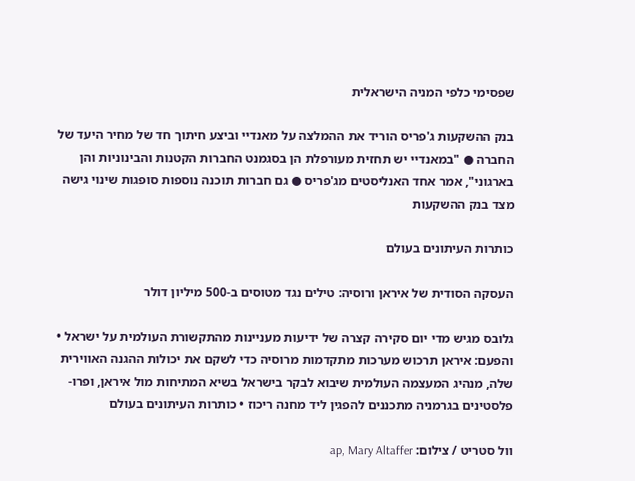שפסימי כלפי המניה הישראלית

בנק ההשקעות ג'פריס הוריד את ההמלצה על מאנדיי וביצע חיתוך חד של מחיר היעד של החברה ● "במאנדיי יש תחזית מעורפלת הן בסגמנט החברות הקטנות והבינוניות והן בארגוני", אמר אחד האנליסטים מג'פריס ● גם חברות תוכנה נוספות סופגות שינוי גישה מצד בנק ההשקעות

כותרות העיתונים בעולם

העסקה הסודית של איראן ורוסיה: טילים נגד מטוסים ב-500 מיליון דולר

גלובס מגיש מדי יום סקירה קצרה של ידיעות מעניינות מהתקשורת העולמית על ישראל • והפעם: איראן תרכוש מערכות מתקדמות מרוסיה כדי לשקם את יכולות ההגנה האווירית שלה, מנהיג המעצמה העולמית שיבוא לבקר בישראל בשיא המתיחות מול איראן, ופרו-פלסטינים בגרמניה מתכננים להפגין ליד מחנה ריכוז • כותרות העיתונים בעולם

וול סטריט / צילום: ap, Mary Altaffer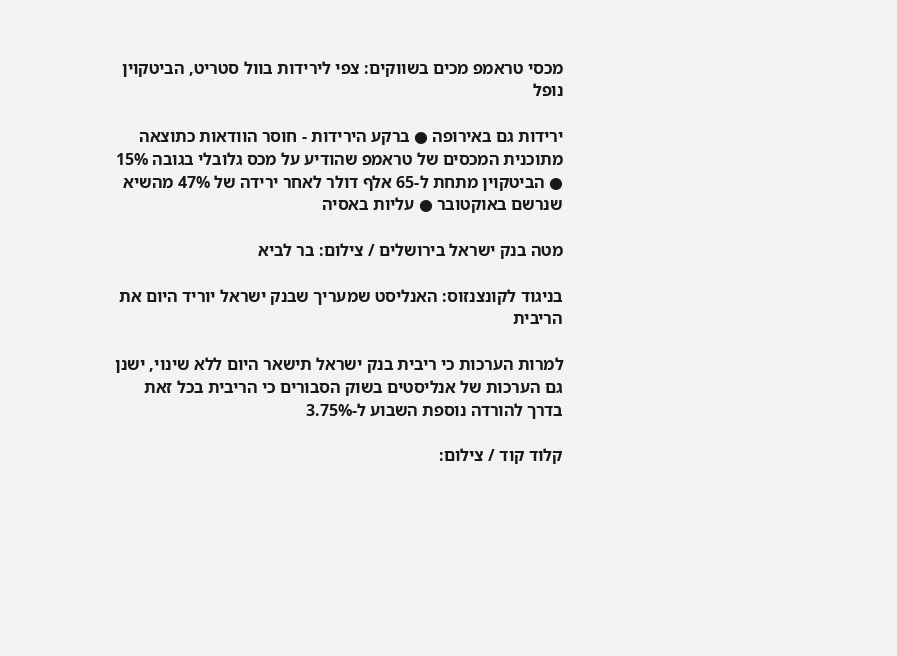מכסי טראמפ מכים בשווקים: צפי לירידות בוול סטריט, הביטקוין נופל

ירידות גם באירופה ● ברקע הירידות - חוסר הוודאות כתוצאה מתוכנית המכסים של טראמפ שהודיע על מכס גלובלי בגובה 15% ● הביטקוין מתחת ל-65 אלף דולר לאחר ירידה של 47% מהשיא שנרשם באוקטובר ● עליות באסיה

מטה בנק ישראל בירושלים / צילום: בר לביא

בניגוד לקונצנזוס: האנליסט שמעריך שבנק ישראל יוריד היום את הריבית

למרות הערכות כי ריבית בנק ישראל תישאר היום ללא שינוי, ישנן גם הערכות של אנליסטים בשוק הסבורים כי הריבית בכל זאת בדרך להורדה נוספת השבוע ל-3.75%

קלוד קוד / צילום: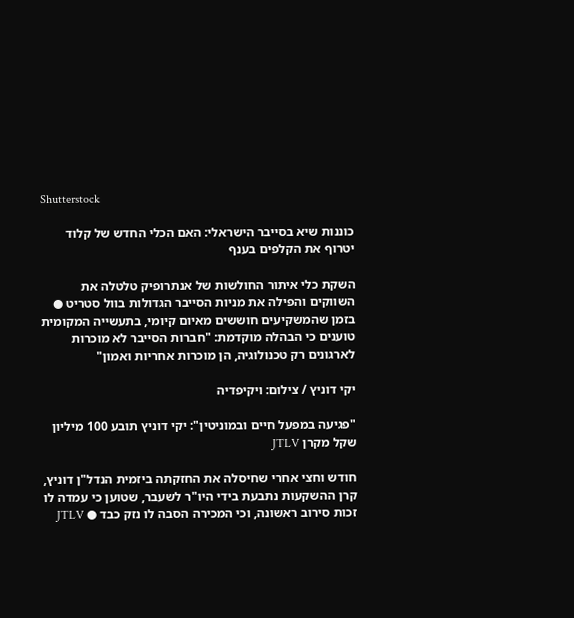Shutterstock

כוננות שיא בסייבר הישראלי: האם הכלי החדש של קלוד יטרוף את הקלפים בענף

השקת כלי איתור החולשות של אנתרופיק טלטלה את השווקים והפילה את מניות הסייבר הגדולות בוול סטריט ● בזמן שהמשקיעים חוששים מאיום קיומי, בתעשייה המקומית טוענים כי הבהלה מוקדמת: "חברות הסייבר לא מוכרות לארגונים רק טכנולוגיה, הן מוכרות אחריות ואמון"

יקי דוניץ / צילום: ויקיפדיה

"פגיעה במפעל חיים ובמוניטין": יקי דוניץ תובע 100 מיליון שקל מקרן JTLV

חודש וחצי אחרי שחיסלה את החזקתה ביזמית הנדל"ן דוניץ, קרן ההשקעות נתבעת בידי היו"ר לשעבר, שטוען כי עמדה לו זכות סירוב ראשונה, וכי המכירה הסבה לו נזק כבד ● JTLV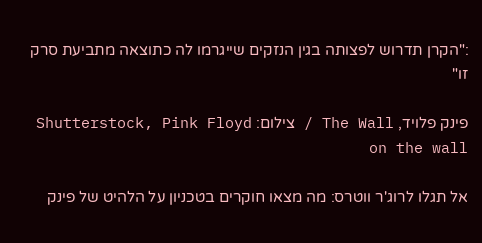:"הקרן תדרוש לפצותה בגין הנזקים שייגרמו לה כתוצאה מתביעת סרק זו"

פינק פלויד, The Wall / צילום: Shutterstock, Pink Floyd on the wall

אל תגלו לרוג'ר ווטרס: מה מצאו חוקרים בטכניון על הלהיט של פינק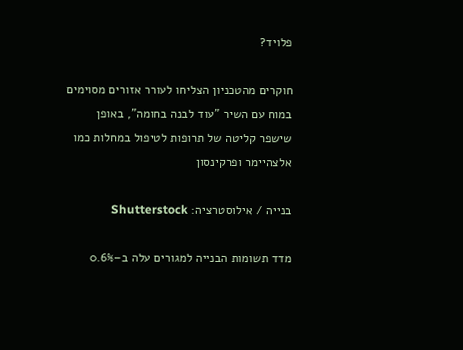פלויד?

חוקרים מהטכניון הצליחו לעורר אזורים מסוימים במוח עם השיר "עוד לבנה בחומה", באופן שישפר קליטה של תרופות לטיפול במחלות כמו אלצהיימר ופרקינסון

בנייה / אילוסטרציה: Shutterstock

מדד תשומות הבנייה למגורים עלה ב–0.6%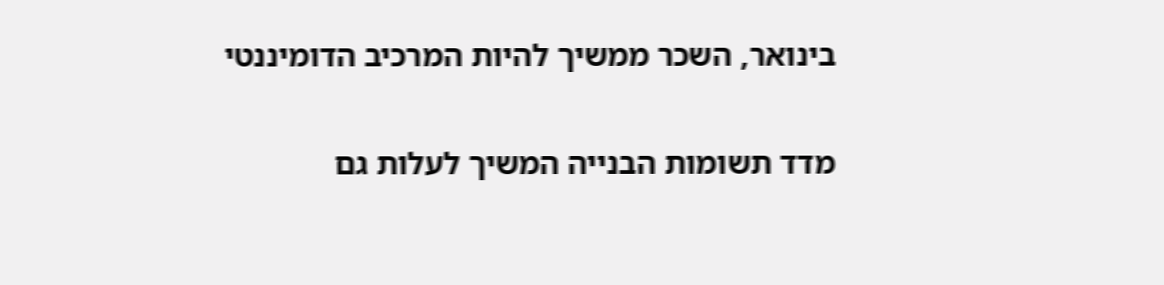בינואר, השכר ממשיך להיות המרכיב הדומיננטי

מדד תשומות הבנייה המשיך לעלות גם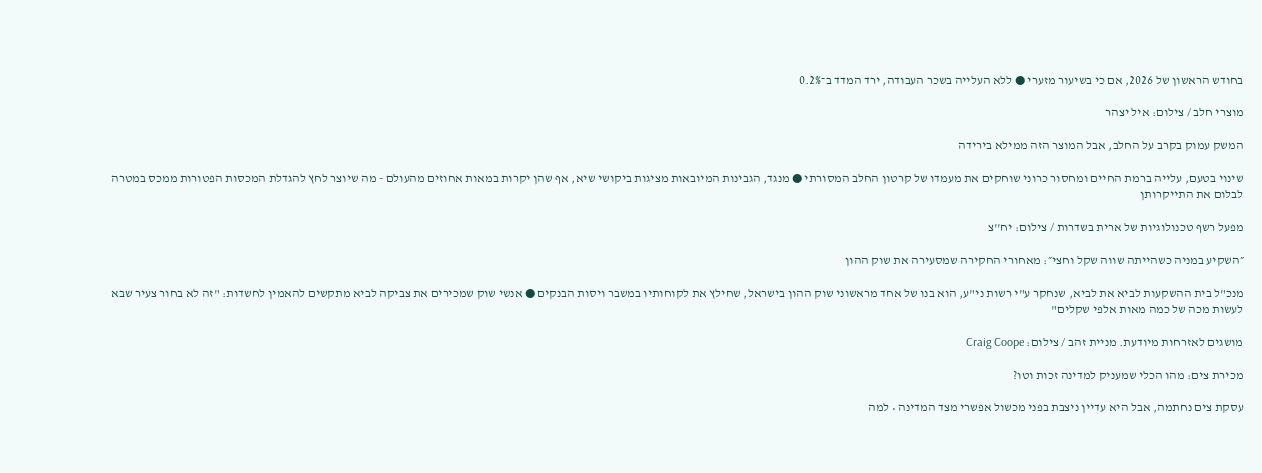בחודש הראשון של 2026, אם כי בשיעור מזערי ● ללא העלייה בשכר העבודה, ירד המדד ב־0.2%

מוצרי חלב / צילום: איל יצהר

המשק עמוק בקרב על החלב, אבל המוצר הזה ממילא בירידה

שינוי בטעם, עלייה ברמת החיים ומחסור כרוני שוחקים את מעמדו של קרטון החלב המסורתי ● מנגד, הגבינות המיובאות מציגות ביקושי שיא, אף שהן יקרות במאות אחוזים מהעולם - מה שיוצר לחץ להגדלת המכסות הפטורות ממכס במטרה לבלום את התייקרותן

מפעל רשף טכנולוגיות של ארית בשדרות / צילום: יח''צ

״השקיע במניה כשהייתה שווה שקל וחצי״: מאחורי החקירה שמסעירה את שוק ההון

מנכ"ל בית ההשקעות לביא את לביא, שנחקר ע"י רשות ני"ע, הוא בנו של אחד מראשוני שוק ההון בישראל, שחילץ את לקוחותיו במשבר ויסות הבנקים ● אנשי שוק שמכירים את צביקה לביא מתקשים להאמין לחשדות: "זה לא בחור צעיר שבא לעשות מכה של כמה מאות אלפי שקלים"

מושגים לאזרחות מיודעת. מניית זהב / צילום: Craig Coope

מכירת צים: מהו הכלי שמעניק למדינה זכות וטו?

עסקת צים נחתמה, אבל היא עדיין ניצבת בפני מכשול אפשרי מצד המדינה • למה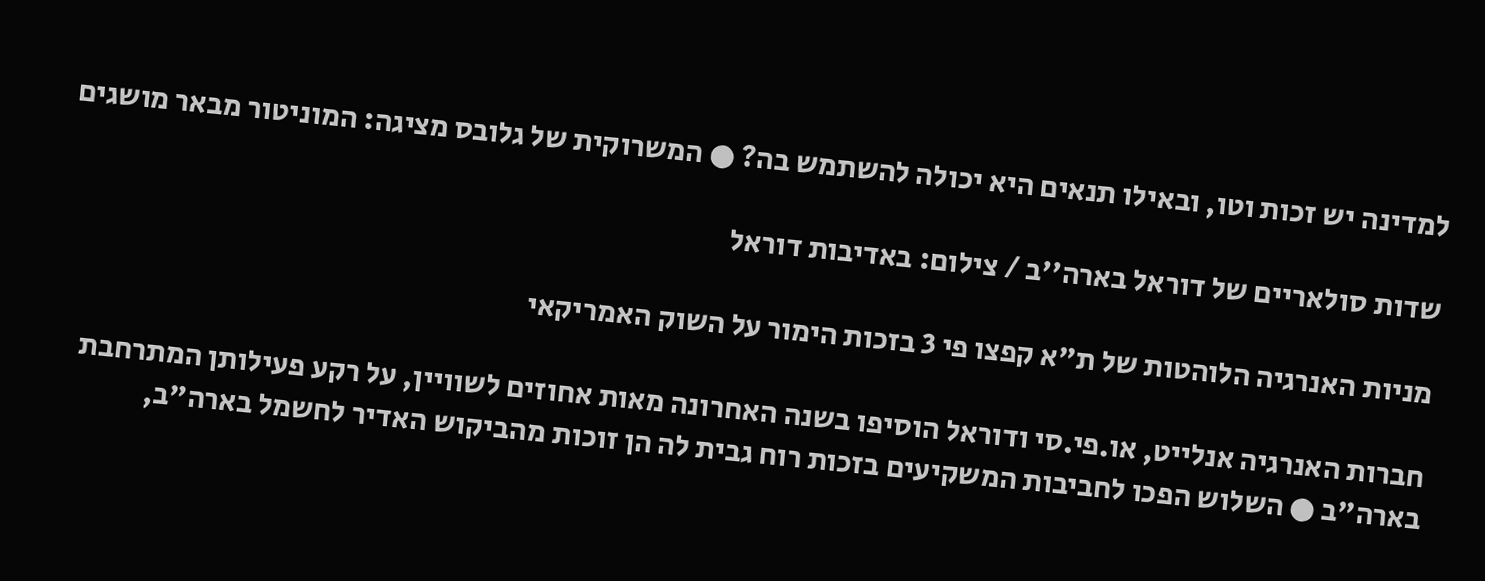למדינה יש זכות וטו, ובאילו תנאים היא יכולה להשתמש בה? ● המשרוקית של גלובס מציגה: המוניטור מבאר מושגים

שדות סולאריים של דוראל בארה''ב / צילום: באדיבות דוראל

מניות האנרגיה הלוהטות של ת"א קפצו פי 3 בזכות הימור על השוק האמריקאי

חברות האנרגיה אנלייט, או.פי.סי ודוראל הוסיפו בשנה האחרונה מאות אחוזים לשוויין, על רקע פעילותן המתרחבת בארה"ב ● השלוש הפכו לחביבות המשקיעים בזכות רוח גבית לה הן זוכות מהביקוש האדיר לחשמל בארה"ב,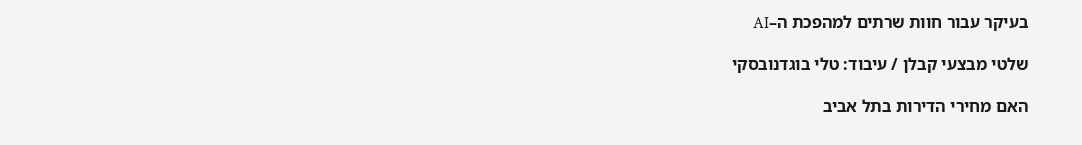בעיקר עבור חוות שרתים למהפכת ה–AI

שלטי מבצעי קבלן / עיבוד: טלי בוגדנובסקי

האם מחירי הדירות בתל אביב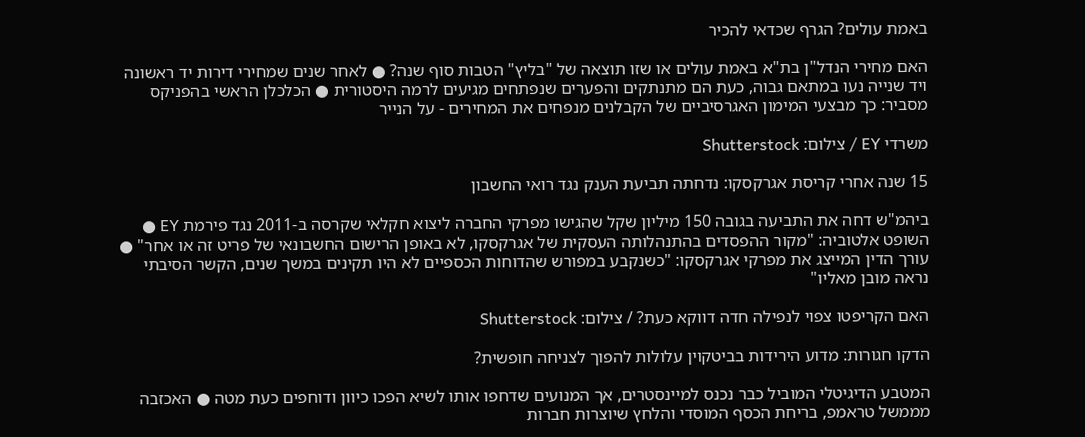באמת עולים? הגרף שכדאי להכיר

האם מחירי הנדל"ן בת"א באמת עולים או שזו תוצאה של "בליץ" הטבות סוף שנה? ● לאחר שנים שמחירי דירות יד ראשונה ויד שנייה נעו במתאם גבוה, כעת הם מתנתקים והפערים שנפתחים מגיעים לרמה היסטורית ● הכלכלן הראשי בהפניקס מסביר: כך מבצעי המימון האגרסיביים של הקבלנים מנפחים את המחירים - על הנייר

משרדי EY / צילום: Shutterstock

15 שנה אחרי קריסת אגרקסקו: נדחתה תביעת הענק נגד רואי החשבון

ביהמ"ש דחה את התביעה בגובה 150 מיליון שקל שהגישו מפרקי החברה ליצוא חקלאי שקרסה ב-2011 נגד פירמת EY ● השופט אלטוביה: "מקור ההפסדים בהתנהלותה העסקית של אגרקסקו, לא באופן הרישום החשבונאי של פריט זה או אחר" ● עורך הדין המייצג את מפרקי אגרקסקו: "כשנקבע במפורש שהדוחות הכספיים לא היו תקינים במשך שנים, הקשר הסיבתי נראה מובן מאליו"

האם הקריפטו צפוי לנפילה חדה דווקא כעת? / צילום: Shutterstock

הדקו חגורות: מדוע הירידות בביטקוין עלולות להפוך לצניחה חופשית?

המטבע הדיגיטלי המוביל כבר נכנס למיינסטרים, אך המנועים שדחפו אותו לשיא הפכו כיוון ודוחפים כעת מטה ● האכזבה מממשל טראמפ, בריחת הכסף המוסדי והלחץ שיוצרות חברות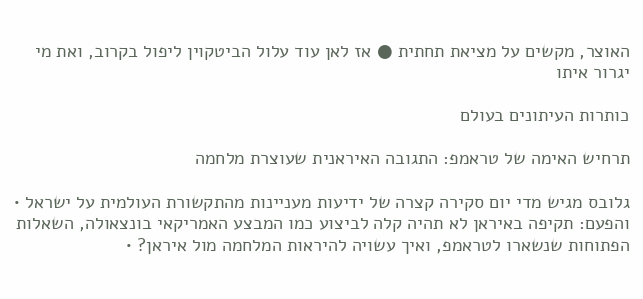האוצר, מקשים על מציאת תחתית ● אז לאן עוד עלול הביטקוין ליפול בקרוב, ואת מי יגרור איתו

כותרות העיתונים בעולם

תרחיש האימה של טראמפ: התגובה האיראנית שעוצרת מלחמה

גלובס מגיש מדי יום סקירה קצרה של ידיעות מעניינות מהתקשורת העולמית על ישראל • והפעם: תקיפה באיראן לא תהיה קלה לביצוע כמו המבצע האמריקאי בונצאולה, השאלות הפתוחות שנשארו לטראמפ, ואיך עשויה להיראות המלחמה מול איראן? •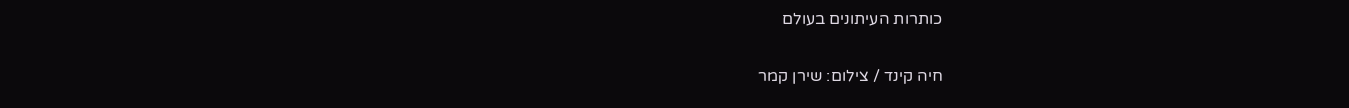כותרות העיתונים בעולם

חיה קינד / צילום: שירן קמר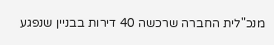מנכ"לית החברה שרכשה 40 דירות בבניין שנפגע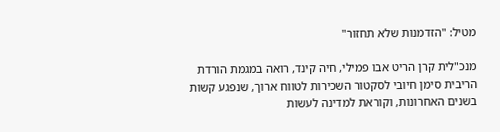מטיל: "הזדמנות שלא תחזור"

מנכ"לית קרן הריט אבו פמילי, חיה קינד, רואה במגמת הורדת הריבית סימן חיובי לסקטור השכירות לטווח ארוך, שנפגע קשות בשנים האחרונות, וקוראת למדינה לעשות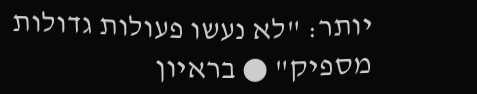יותר: "לא נעשו פעולות גדולות מספיק" ● בראיון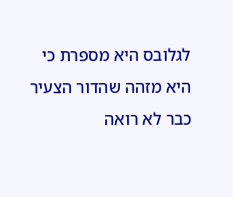לגלובס היא מספרת כי היא מזהה שהדור הצעיר כבר לא רואה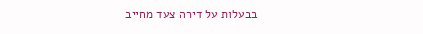בבעלות על דירה צעד מחייב